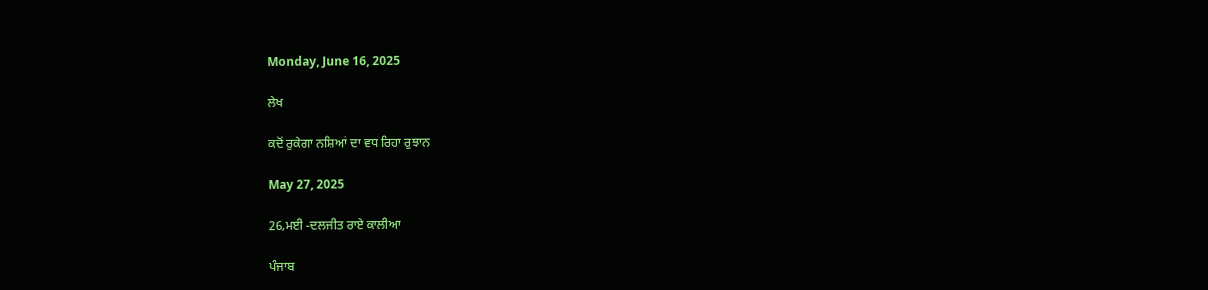Monday, June 16, 2025

ਲੇਖ

ਕਦੋਂ ਰੁਕੇਗਾ ਨਸ਼ਿਆਂ ਦਾ ਵਧ ਰਿਹਾ ਰੁਝਾਨ

May 27, 2025

26,ਮਈ -ਦਲਜੀਤ ਰਾਏ ਕਾਲੀਆ

ਪੰਜਾਬ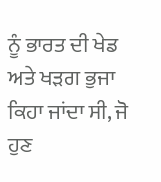ਨੂੰ ਭਾਰਤ ਦੀ ਖੇਡ ਅਤੇ ਖੜਗ ਭੁਜਾ ਕਿਹਾ ਜਾਂਦਾ ਸੀ, ਜੋ ਹੁਣ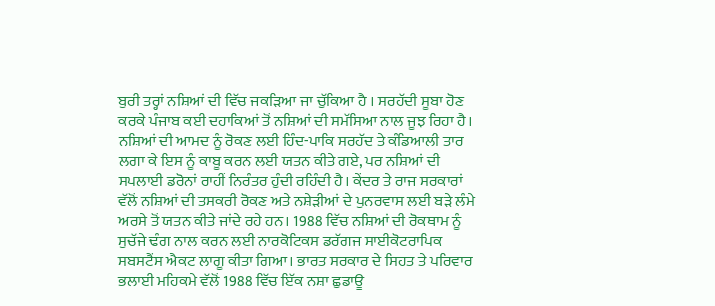ਬੁਰੀ ਤਰ੍ਹਾਂ ਨਸ਼ਿਆਂ ਦੀ ਵਿੱਚ ਜਕੜਿਆ ਜਾ ਚੁੱਕਿਆ ਹੈ । ਸਰਹੱਦੀ ਸੂਬਾ ਹੋਣ ਕਰਕੇ ਪੰਜਾਬ ਕਈ ਦਹਾਕਿਆਂ ਤੋਂ ਨਸ਼ਿਆਂ ਦੀ ਸਮੱਸਿਆ ਨਾਲ ਜੂਝ ਰਿਹਾ ਹੈ। ਨਸ਼ਿਆਂ ਦੀ ਆਮਦ ਨੂੰ ਰੋਕਣ ਲਈ ਹਿੰਦ-ਪਾਕਿ ਸਰਹੱਦ ਤੇ ਕੰਡਿਆਲੀ ਤਾਰ ਲਗਾ ਕੇ ਇਸ ਨੂੰ ਕਾਬੂ ਕਰਨ ਲਈ ਯਤਨ ਕੀਤੇ ਗਏ, ਪਰ ਨਸ਼ਿਆਂ ਦੀ ਸਪਲਾਈ ਡਰੋਨਾਂ ਰਾਹੀਂ ਨਿਰੰਤਰ ਹੁੰਦੀ ਰਹਿੰਦੀ ਹੈ। ਕੇਂਦਰ ਤੇ ਰਾਜ ਸਰਕਾਰਾਂ ਵੱਲੋਂ ਨਸ਼ਿਆਂ ਦੀ ਤਸਕਰੀ ਰੋਕਣ ਅਤੇ ਨਸ਼ੇੜੀਆਂ ਦੇ ਪੁਨਰਵਾਸ ਲਈ ਬੜੇ ਲੰਮੇ ਅਰਸੇ ਤੋਂ ਯਤਨ ਕੀਤੇ ਜਾਂਦੇ ਰਹੇ ਹਨ। 1988 ਵਿੱਚ ਨਸ਼ਿਆਂ ਦੀ ਰੋਕਥਾਮ ਨੂੰ ਸੁਚੱਜੇ ਢੰਗ ਨਾਲ ਕਰਨ ਲਈ ਨਾਰਕੋਟਿਕਸ ਡਰੱਗਜ ਸਾਈਕੋਟਰਾਪਿਕ ਸਬਸਟੈਂਸ ਐਕਟ ਲਾਗੂ ਕੀਤਾ ਗਿਆ। ਭਾਰਤ ਸਰਕਾਰ ਦੇ ਸਿਹਤ ਤੇ ਪਰਿਵਾਰ ਭਲਾਈ ਮਹਿਕਮੇ ਵੱਲੋਂ 1988 ਵਿੱਚ ਇੱਕ ਨਸ਼ਾ ਛੁਡਾਊ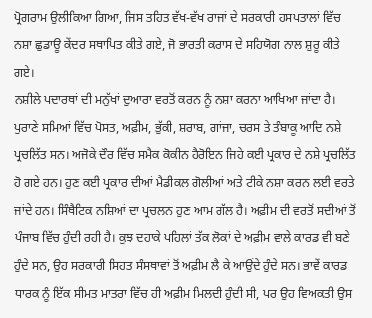ਪ੍ਰੋਗਰਾਮ ਉਲੀਕਿਆ ਗਿਆ, ਜਿਸ ਤਹਿਤ ਵੱਖ-ਵੱਖ ਰਾਜਾਂ ਦੇ ਸਰਕਾਰੀ ਹਸਪਤਾਲਾਂ ਵਿੱਚ ਨਸ਼ਾ ਛੁਡਾਊ ਕੇਂਦਰ ਸਥਾਪਿਤ ਕੀਤੇ ਗਏ, ਜੋ ਭਾਰਤੀ ਕਰਾਸ ਦੇ ਸਹਿਯੋਗ ਨਾਲ ਸ਼ੁਰੂ ਕੀਤੇ ਗਏ।
ਨਸ਼ੀਲੇ ਪਦਾਰਥਾਂ ਦੀ ਮਨੁੱਖਾਂ ਦੁਆਰਾ ਵਰਤੋਂ ਕਰਨ ਨੂੰ ਨਸ਼ਾ ਕਰਨਾ ਆਖਿਆ ਜਾਂਦਾ ਹੈ। ਪੁਰਾਣੇ ਸਮਿਆਂ ਵਿੱਚ ਪੋਸਤ, ਅਫ਼ੀਮ, ਭੁੱਕੀ, ਸ਼ਰਾਬ, ਗਾਂਜਾ, ਚਰਸ ਤੇ ਤੰਬਾਕੂ ਆਦਿ ਨਸ਼ੇ ਪ੍ਰਚਲਿੱਤ ਸਨ। ਅਜੋਕੇ ਦੌਰ ਵਿੱਚ ਸਮੈਕ ਕੋਕੀਨ ਹੈਰੋਇਨ ਜਿਹੇ ਕਈ ਪ੍ਰਕਾਰ ਦੇ ਨਸ਼ੇ ਪ੍ਰਚਲਿੱਤ ਹੋ ਗਏ ਹਨ। ਹੁਣ ਕਈ ਪ੍ਰਕਾਰ ਦੀਆਂ ਮੈਡੀਕਲ ਗੋਲੀਆਂ ਅਤੇ ਟੀਕੇ ਨਸ਼ਾ ਕਰਨ ਲਈ ਵਰਤੇ ਜਾਂਦੇ ਹਨ। ਸਿੰਥੈਟਿਕ ਨਸ਼ਿਆਂ ਦਾ ਪ੍ਰਚਲਨ ਹੁਣ ਆਮ ਗੱਲ ਹੈ। ਅਫ਼ੀਮ ਦੀ ਵਰਤੋਂ ਸਦੀਆਂ ਤੋਂ ਪੰਜਾਬ ਵਿੱਚ ਹੁੰਦੀ ਰਹੀ ਹੈ। ਕੁਝ ਦਹਾਕੇ ਪਹਿਲਾਂ ਤੱਕ ਲੋਕਾਂ ਦੇ ਅਫ਼ੀਮ ਵਾਲੇ ਕਾਰਡ ਵੀ ਬਣੇ ਹੁੰਦੇ ਸਨ, ਉਹ ਸਰਕਾਰੀ ਸਿਹਤ ਸੰਸਥਾਵਾਂ ਤੋਂ ਅਫ਼ੀਮ ਲੈ ਕੇ ਆਉਂਦੇ ਹੁੰਦੇ ਸਨ। ਭਾਵੇਂ ਕਾਰਡ ਧਾਰਕ ਨੂੰ ਇੱਕ ਸੀਮਤ ਮਾਤਰਾ ਵਿੱਚ ਹੀ ਅਫ਼ੀਮ ਮਿਲਦੀ ਹੁੰਦੀ ਸੀ, ਪਰ ਉਹ ਵਿਅਕਤੀ ਉਸ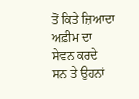ਤੋਂ ਕਿਤੇ ਜ਼ਿਆਦਾ ਅਫ਼ੀਮ ਦਾ ਸੇਵਨ ਕਰਦੇ ਸਨ ਤੇ ਉਹਨਾਂ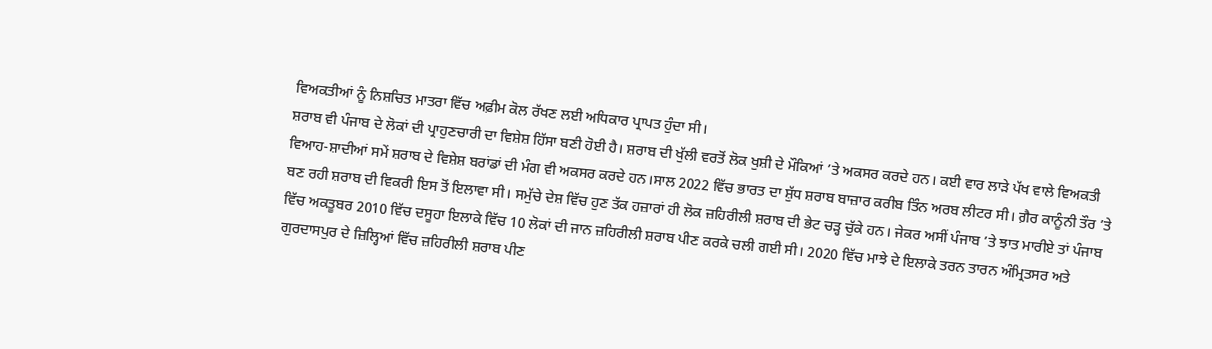ਵਿਅਕਤੀਆਂ ਨੂੰ ਨਿਸ਼ਚਿਤ ਮਾਤਰਾ ਵਿੱਚ ਅਫ਼ੀਮ ਕੋਲ ਰੱਖਣ ਲਈ ਅਧਿਕਾਰ ਪ੍ਰਾਪਤ ਹੁੰਦਾ ਸੀ।
ਸ਼ਰਾਬ ਵੀ ਪੰਜਾਬ ਦੇ ਲੋਕਾਂ ਦੀ ਪ੍ਰਾਹੁਣਚਾਰੀ ਦਾ ਵਿਸ਼ੇਸ਼ ਹਿੱਸਾ ਬਣੀ ਹੋਈ ਹੈ। ਸ਼ਰਾਬ ਦੀ ਖੁੱਲੀ ਵਰਤੋਂ ਲੋਕ ਖੁਸ਼ੀ ਦੇ ਮੌਕਿਆਂ ’ਤੇ ਅਕਸਰ ਕਰਦੇ ਹਨ। ਕਈ ਵਾਰ ਲਾੜੇ ਪੱਖ ਵਾਲੇ ਵਿਅਕਤੀ ਵਿਆਹ-ਸ਼ਾਦੀਆਂ ਸਮੇਂ ਸ਼ਰਾਬ ਦੇ ਵਿਸ਼ੇਸ਼ ਬਰਾਂਡਾਂ ਦੀ ਮੰਗ ਵੀ ਅਕਸਰ ਕਰਦੇ ਹਨ।ਸਾਲ 2022 ਵਿੱਚ ਭਾਰਤ ਦਾ ਸ਼ੁੱਧ ਸ਼ਰਾਬ ਬਾਜ਼ਾਰ ਕਰੀਬ ਤਿੰਨ ਅਰਬ ਲੀਟਰ ਸੀ। ਗ਼ੈਰ ਕਾਨੂੰਨੀ ਤੌਰ ’ਤੇ ਬਣ ਰਹੀ ਸ਼ਰਾਬ ਦੀ ਵਿਕਰੀ ਇਸ ਤੋਂ ਇਲਾਵਾ ਸੀ। ਸਮੁੱਚੇ ਦੇਸ਼ ਵਿੱਚ ਹੁਣ ਤੱਕ ਹਜ਼ਾਰਾਂ ਹੀ ਲੋਕ ਜ਼ਹਿਰੀਲੀ ਸ਼ਰਾਬ ਦੀ ਭੇਟ ਚੜ੍ਹ ਚੁੱਕੇ ਹਨ। ਜੇਕਰ ਅਸੀਂ ਪੰਜਾਬ ’ਤੇ ਝਾਤ ਮਾਰੀਏ ਤਾਂ ਪੰਜਾਬ ਵਿੱਚ ਅਕਤੂਬਰ 2010 ਵਿੱਚ ਦਸੂਹਾ ਇਲਾਕੇ ਵਿੱਚ 10 ਲੋਕਾਂ ਦੀ ਜਾਨ ਜ਼ਹਿਰੀਲੀ ਸ਼ਰਾਬ ਪੀਣ ਕਰਕੇ ਚਲੀ ਗਈ ਸੀ। 2020 ਵਿੱਚ ਮਾਝੇ ਦੇ ਇਲਾਕੇ ਤਰਨ ਤਾਰਨ ਅੰਮ੍ਰਿਤਸਰ ਅਤੇ ਗੁਰਦਾਸਪੁਰ ਦੇ ਜ਼ਿਲ੍ਹਿਆਂ ਵਿੱਚ ਜ਼ਹਿਰੀਲੀ ਸ਼ਰਾਬ ਪੀਣ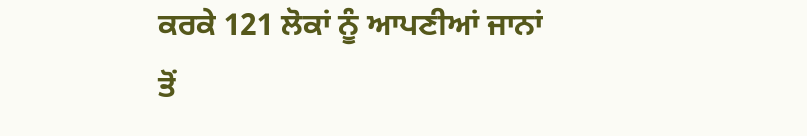ਕਰਕੇ 121 ਲੋਕਾਂ ਨੂੰ ਆਪਣੀਆਂ ਜਾਨਾਂ ਤੋਂ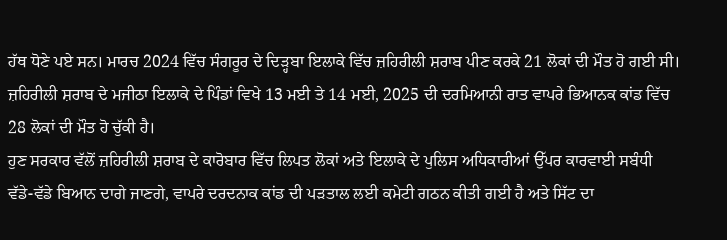ਹੱਥ ਧੋਣੇ ਪਏ ਸਨ। ਮਾਰਚ 2024 ਵਿੱਚ ਸੰਗਰੂਰ ਦੇ ਦਿੜ੍ਹਬਾ ਇਲਾਕੇ ਵਿੱਚ ਜ਼ਹਿਰੀਲੀ ਸ਼ਰਾਬ ਪੀਣ ਕਰਕੇ 21 ਲੋਕਾਂ ਦੀ ਮੌਤ ਹੋ ਗਈ ਸੀ। ਜ਼ਹਿਰੀਲੀ ਸ਼ਰਾਬ ਦੇ ਮਜੀਠਾ ਇਲਾਕੇ ਦੇ ਪਿੰਡਾਂ ਵਿਖੇ 13 ਮਈ ਤੇ 14 ਮਈ, 2025 ਦੀ ਦਰਮਿਆਨੀ ਰਾਤ ਵਾਪਰੇ ਭਿਆਨਕ ਕਾਂਡ ਵਿੱਚ 28 ਲੋਕਾਂ ਦੀ ਮੌਤ ਹੋ ਚੁੱਕੀ ਹੈ।
ਹੁਣ ਸਰਕਾਰ ਵੱਲੋਂ ਜ਼ਹਿਰੀਲੀ ਸ਼ਰਾਬ ਦੇ ਕਾਰੋਬਾਰ ਵਿੱਚ ਲਿਪਤ ਲੋਕਾਂ ਅਤੇ ਇਲਾਕੇ ਦੇ ਪੁਲਿਸ ਅਧਿਕਾਰੀਆਂ ਉੱਪਰ ਕਾਰਵਾਈ ਸਬੰਧੀ ਵੱਡੇ-ਵੱਡੇ ਬਿਆਨ ਦਾਗੇ ਜਾਣਗੇ, ਵਾਪਰੇ ਦਰਦਨਾਕ ਕਾਂਡ ਦੀ ਪੜਤਾਲ ਲਈ ਕਮੇਟੀ ਗਠਨ ਕੀਤੀ ਗਈ ਹੈ ਅਤੇ ਸਿੱਟ ਦਾ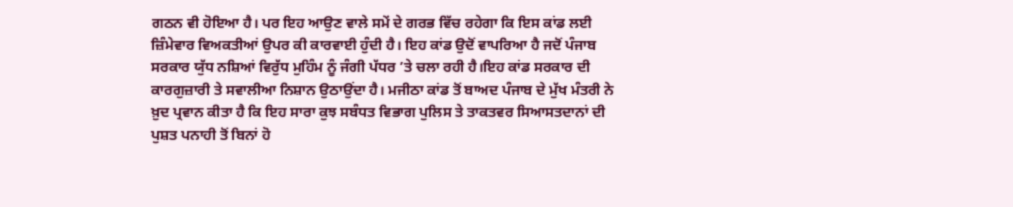ਗਠਨ ਵੀ ਹੋਇਆ ਹੈ। ਪਰ ਇਹ ਆਉਣ ਵਾਲੇ ਸਮੇਂ ਦੇ ਗਰਭ ਵਿੱਚ ਰਹੇਗਾ ਕਿ ਇਸ ਕਾਂਡ ਲਈ ਜ਼ਿੰਮੇਵਾਰ ਵਿਅਕਤੀਆਂ ਉਪਰ ਕੀ ਕਾਰਵਾਈ ਹੁੰਦੀ ਹੈ। ਇਹ ਕਾਂਡ ਉਦੋਂ ਵਾਪਰਿਆ ਹੈ ਜਦੋਂ ਪੰਜਾਬ ਸਰਕਾਰ ਯੁੱਧ ਨਸ਼ਿਆਂ ਵਿਰੁੱਧ ਮੁਹਿੰਮ ਨੂੰ ਜੰਗੀ ਪੱਧਰ ’ਤੇ ਚਲਾ ਰਹੀ ਹੈ।ਇਹ ਕਾਂਡ ਸਰਕਾਰ ਦੀ ਕਾਰਗੁਜ਼ਾਰੀ ਤੇ ਸਵਾਲੀਆ ਨਿਸ਼ਾਨ ਉਠਾਉਂਦਾ ਹੈ। ਮਜੀਠਾ ਕਾਂਡ ਤੋਂ ਬਾਅਦ ਪੰਜਾਬ ਦੇ ਮੁੱਖ ਮੰਤਰੀ ਨੇ ਖ਼ੁਦ ਪ੍ਰਵਾਨ ਕੀਤਾ ਹੈ ਕਿ ਇਹ ਸਾਰਾ ਕੁਝ ਸਬੰਧਤ ਵਿਭਾਗ ਪੁਲਿਸ ਤੇ ਤਾਕਤਵਰ ਸਿਆਸਤਦਾਨਾਂ ਦੀ ਪੁਸ਼ਤ ਪਨਾਹੀ ਤੋਂ ਬਿਨਾਂ ਹੋ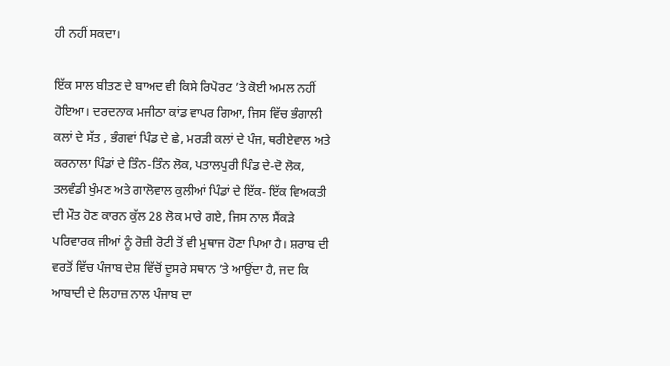ਹੀ ਨਹੀਂ ਸਕਦਾ।

ਇੱਕ ਸਾਲ ਬੀਤਣ ਦੇ ਬਾਅਦ ਵੀ ਕਿਸੇ ਰਿਪੋਰਟ ’ਤੇ ਕੋਈ ਅਮਲ ਨਹੀਂ ਹੋਇਆ। ਦਰਦਨਾਕ ਮਜੀਠਾ ਕਾਂਡ ਵਾਪਰ ਗਿਆ, ਜਿਸ ਵਿੱਚ ਭੰਗਾਲੀ ਕਲਾਂ ਦੇ ਸੱਤ , ਭੰਗਵਾਂ ਪਿੰਡ ਦੇ ਛੇ, ਮਰੜੀ ਕਲਾਂ ਦੇ ਪੰਜ, ਥਰੀਏਵਾਲ ਅਤੇ ਕਰਨਾਲਾ ਪਿੰਡਾਂ ਦੇ ਤਿੰਨ-ਤਿੰਨ ਲੋਕ, ਪਤਾਲਪੁਰੀ ਪਿੰਡ ਦੇ-ਦੋ ਲੋਕ, ਤਲਵੰਡੀ ਖੁੰਮਣ ਅਤੇ ਗਾਲੋਵਾਲ ਕੁਲੀਆਂ ਪਿੰਡਾਂ ਦੇ ਇੱਕ- ਇੱਕ ਵਿਅਕਤੀ ਦੀ ਮੌਤ ਹੋਣ ਕਾਰਨ ਕੁੱਲ 28 ਲੋਕ ਮਾਰੇ ਗਏ, ਜਿਸ ਨਾਲ ਸੈਂਕੜੇ ਪਰਿਵਾਰਕ ਜੀਆਂ ਨੂੰ ਰੋਜ਼ੀ ਰੋਟੀ ਤੋਂ ਵੀ ਮੁਥਾਜ ਹੋਣਾ ਪਿਆ ਹੈ। ਸ਼ਰਾਬ ਦੀ ਵਰਤੋਂ ਵਿੱਚ ਪੰਜਾਬ ਦੇਸ਼ ਵਿੱਚੋਂ ਦੂਸਰੇ ਸਥਾਨ ’ਤੇ ਆਉਂਦਾ ਹੈ, ਜਦ ਕਿ ਆਬਾਦੀ ਦੇ ਲਿਹਾਜ਼ ਨਾਲ ਪੰਜਾਬ ਦਾ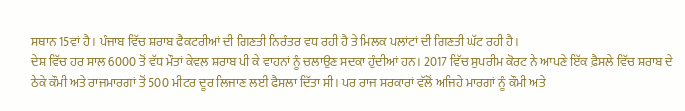ਸਥਾਨ 15ਵਾਂ ਹੈ। ਪੰਜਾਬ ਵਿੱਚ ਸ਼ਰਾਬ ਫੈਕਟਰੀਆਂ ਦੀ ਗਿਣਤੀ ਨਿਰੰਤਰ ਵਧ ਰਹੀ ਹੈ ਤੇ ਮਿਲਕ ਪਲਾਂਟਾਂ ਦੀ ਗਿਣਤੀ ਘੱਟ ਰਹੀ ਹੈ।
ਦੇਸ਼ ਵਿੱਚ ਹਰ ਸਾਲ 6000 ਤੋਂ ਵੱਧ ਮੌਤਾਂ ਕੇਵਲ ਸ਼ਰਾਬ ਪੀ ਕੇ ਵਾਹਨਾਂ ਨੂੰ ਚਲਾਉਣ ਸਦਕਾ ਹੁੰਦੀਆਂ ਹਨ। 2017 ਵਿੱਚ ਸੁਪਰੀਮ ਕੋਰਟ ਨੇ ਆਪਣੇ ਇੱਕ ਫ਼ੈਸਲੇ ਵਿੱਚ ਸ਼ਰਾਬ ਦੇ ਠੇਕੇ ਕੌਮੀ ਅਤੇ ਰਾਜਮਾਰਗਾਂ ਤੋਂ 500 ਮੀਟਰ ਦੂਰ ਲਿਜਾਣ ਲਈ ਫੈਸਲਾ ਦਿੱਤਾ ਸੀ। ਪਰ ਰਾਜ ਸਰਕਾਰਾਂ ਵੱਲੋਂ ਅਜਿਹੇ ਮਾਰਗਾਂ ਨੂੰ ਕੌਮੀ ਅਤੇ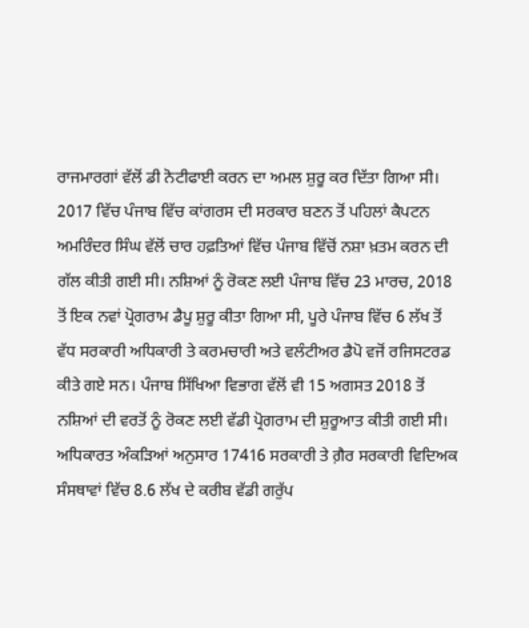ਰਾਜਮਾਰਗਾਂ ਵੱਲੋਂ ਡੀ ਨੋਟੀਫਾਈ ਕਰਨ ਦਾ ਅਮਲ ਸ਼ੁਰੂ ਕਰ ਦਿੱਤਾ ਗਿਆ ਸੀ। 2017 ਵਿੱਚ ਪੰਜਾਬ ਵਿੱਚ ਕਾਂਗਰਸ ਦੀ ਸਰਕਾਰ ਬਣਨ ਤੋਂ ਪਹਿਲਾਂ ਕੈਪਟਨ ਅਮਰਿੰਦਰ ਸਿੰਘ ਵੱਲੋਂ ਚਾਰ ਹਫ਼ਤਿਆਂ ਵਿੱਚ ਪੰਜਾਬ ਵਿੱਚੋਂ ਨਸ਼ਾ ਖ਼ਤਮ ਕਰਨ ਦੀ ਗੱਲ ਕੀਤੀ ਗਈ ਸੀ। ਨਸ਼ਿਆਂ ਨੂੰ ਰੋਕਣ ਲਈ ਪੰਜਾਬ ਵਿੱਚ 23 ਮਾਰਚ, 2018 ਤੋਂ ਇਕ ਨਵਾਂ ਪ੍ਰੋਗਰਾਮ ਡੈਪੂ ਸ਼ੁਰੂ ਕੀਤਾ ਗਿਆ ਸੀ, ਪੂਰੇ ਪੰਜਾਬ ਵਿੱਚ 6 ਲੱਖ ਤੋਂ ਵੱਧ ਸਰਕਾਰੀ ਅਧਿਕਾਰੀ ਤੇ ਕਰਮਚਾਰੀ ਅਤੇ ਵਲੰਟੀਅਰ ਡੈਪੋ ਵਜੋਂ ਰਜਿਸਟਰਡ ਕੀਤੇ ਗਏ ਸਨ। ਪੰਜਾਬ ਸਿੱਖਿਆ ਵਿਭਾਗ ਵੱਲੋਂ ਵੀ 15 ਅਗਸਤ 2018 ਤੋਂ ਨਸ਼ਿਆਂ ਦੀ ਵਰਤੋਂ ਨੂੰ ਰੋਕਣ ਲਈ ਵੱਡੀ ਪ੍ਰੋਗਰਾਮ ਦੀ ਸ਼ੁਰੂਆਤ ਕੀਤੀ ਗਈ ਸੀ। ਅਧਿਕਾਰਤ ਅੰਕੜਿਆਂ ਅਨੁਸਾਰ 17416 ਸਰਕਾਰੀ ਤੇ ਗ਼ੈਰ ਸਰਕਾਰੀ ਵਿਦਿਅਕ ਸੰਸਥਾਵਾਂ ਵਿੱਚ 8.6 ਲੱਖ ਦੇ ਕਰੀਬ ਵੱਡੀ ਗਰੁੱਪ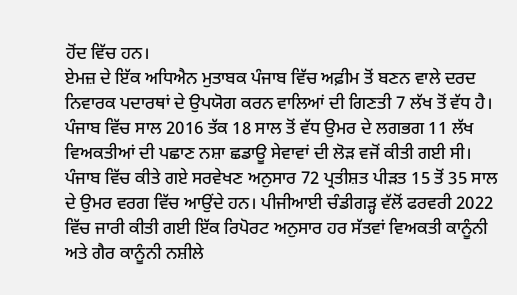ਹੋਂਦ ਵਿੱਚ ਹਨ।
ਏਮਜ਼ ਦੇ ਇੱਕ ਅਧਿਐਨ ਮੁਤਾਬਕ ਪੰਜਾਬ ਵਿੱਚ ਅਫ਼ੀਮ ਤੋਂ ਬਣਨ ਵਾਲੇ ਦਰਦ ਨਿਵਾਰਕ ਪਦਾਰਥਾਂ ਦੇ ਉਪਯੋਗ ਕਰਨ ਵਾਲਿਆਂ ਦੀ ਗਿਣਤੀ 7 ਲੱਖ ਤੋਂ ਵੱਧ ਹੈ। ਪੰਜਾਬ ਵਿੱਚ ਸਾਲ 2016 ਤੱਕ 18 ਸਾਲ ਤੋਂ ਵੱਧ ਉਮਰ ਦੇ ਲਗਭਗ 11 ਲੱਖ ਵਿਅਕਤੀਆਂ ਦੀ ਪਛਾਣ ਨਸ਼ਾ ਛਡਾਊ ਸੇਵਾਵਾਂ ਦੀ ਲੋੜ ਵਜੋਂ ਕੀਤੀ ਗਈ ਸੀ। ਪੰਜਾਬ ਵਿੱਚ ਕੀਤੇ ਗਏ ਸਰਵੇਖਣ ਅਨੁਸਾਰ 72 ਪ੍ਰਤੀਸ਼ਤ ਪੀੜਤ 15 ਤੋਂ 35 ਸਾਲ ਦੇ ਉਮਰ ਵਰਗ ਵਿੱਚ ਆਉਂਦੇ ਹਨ। ਪੀਜੀਆਈ ਚੰਡੀਗੜ੍ਹ ਵੱਲੋਂ ਫਰਵਰੀ 2022 ਵਿੱਚ ਜਾਰੀ ਕੀਤੀ ਗਈ ਇੱਕ ਰਿਪੋਰਟ ਅਨੁਸਾਰ ਹਰ ਸੱਤਵਾਂ ਵਿਅਕਤੀ ਕਾਨੂੰਨੀ ਅਤੇ ਗੈਰ ਕਾਨੂੰਨੀ ਨਸ਼ੀਲੇ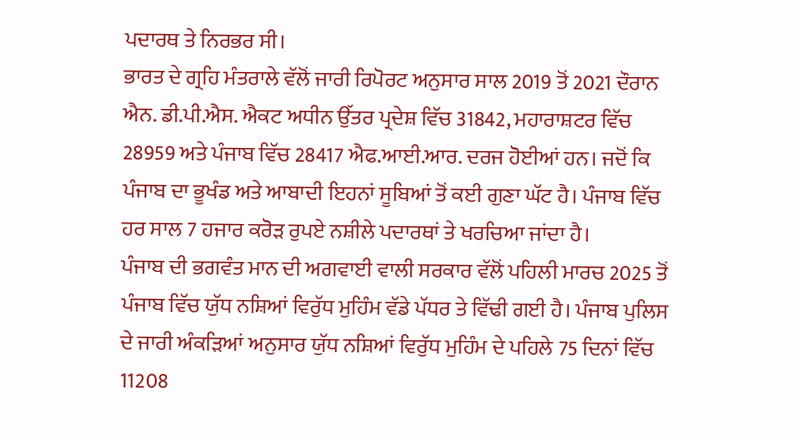ਪਦਾਰਥ ਤੇ ਨਿਰਭਰ ਸੀ।
ਭਾਰਤ ਦੇ ਗ੍ਰਹਿ ਮੰਤਰਾਲੇ ਵੱਲੋਂ ਜਾਰੀ ਰਿਪੋਰਟ ਅਨੁਸਾਰ ਸਾਲ 2019 ਤੋਂ 2021 ਦੌਰਾਨ ਐਨ. ਡੀ.ਪੀ.ਐਸ. ਐਕਟ ਅਧੀਨ ਉੱਤਰ ਪ੍ਰਦੇਸ਼ ਵਿੱਚ 31842, ਮਹਾਰਾਸ਼ਟਰ ਵਿੱਚ 28959 ਅਤੇ ਪੰਜਾਬ ਵਿੱਚ 28417 ਐਫ.ਆਈ.ਆਰ. ਦਰਜ ਹੋਈਆਂ ਹਨ। ਜਦੋਂ ਕਿ ਪੰਜਾਬ ਦਾ ਭੂਖੰਡ ਅਤੇ ਆਬਾਦੀ ਇਹਨਾਂ ਸੂਬਿਆਂ ਤੋਂ ਕਈ ਗੁਣਾ ਘੱਟ ਹੈ। ਪੰਜਾਬ ਵਿੱਚ ਹਰ ਸਾਲ 7 ਹਜਾਰ ਕਰੋੜ ਰੁਪਏ ਨਸ਼ੀਲੇ ਪਦਾਰਥਾਂ ਤੇ ਖਰਚਿਆ ਜਾਂਦਾ ਹੈ।
ਪੰਜਾਬ ਦੀ ਭਗਵੰਤ ਮਾਨ ਦੀ ਅਗਵਾਈ ਵਾਲੀ ਸਰਕਾਰ ਵੱਲੋਂ ਪਹਿਲੀ ਮਾਰਚ 2025 ਤੋਂ ਪੰਜਾਬ ਵਿੱਚ ਯੁੱਧ ਨਸ਼ਿਆਂ ਵਿਰੁੱਧ ਮੁਹਿੰਮ ਵੱਡੇ ਪੱਧਰ ਤੇ ਵਿੱਢੀ ਗਈ ਹੈ। ਪੰਜਾਬ ਪੁਲਿਸ ਦੇ ਜਾਰੀ ਅੰਕੜਿਆਂ ਅਨੁਸਾਰ ਯੁੱਧ ਨਸ਼ਿਆਂ ਵਿਰੁੱਧ ਮੁਹਿੰਮ ਦੇ ਪਹਿਲੇ 75 ਦਿਨਾਂ ਵਿੱਚ 11208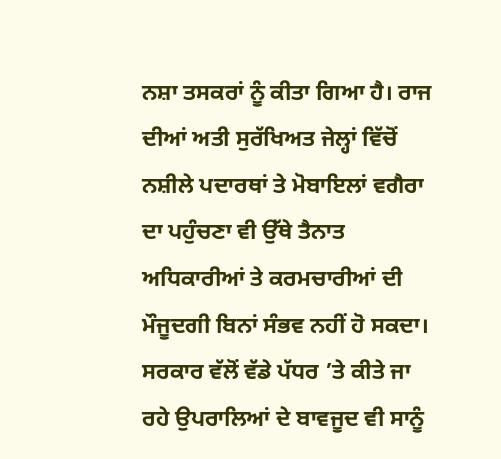ਨਸ਼ਾ ਤਸਕਰਾਂ ਨੂੰ ਕੀਤਾ ਗਿਆ ਹੈ। ਰਾਜ ਦੀਆਂ ਅਤੀ ਸੁਰੱਖਿਅਤ ਜੇਲ੍ਹਾਂ ਵਿੱਚੋਂ ਨਸ਼ੀਲੇ ਪਦਾਰਥਾਂ ਤੇ ਮੋਬਾਇਲਾਂ ਵਗੈਰਾ ਦਾ ਪਹੁੰਚਣਾ ਵੀ ਉੱਥੇ ਤੈਨਾਤ ਅਧਿਕਾਰੀਆਂ ਤੇ ਕਰਮਚਾਰੀਆਂ ਦੀ ਮੌਜੂਦਗੀ ਬਿਨਾਂ ਸੰਭਵ ਨਹੀਂ ਹੋ ਸਕਦਾ। ਸਰਕਾਰ ਵੱਲੋਂ ਵੱਡੇ ਪੱਧਰ ’ਤੇ ਕੀਤੇ ਜਾ ਰਹੇ ਉਪਰਾਲਿਆਂ ਦੇ ਬਾਵਜੂਦ ਵੀ ਸਾਨੂੰ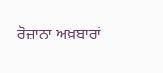ਰੋਜ਼ਾਨਾ ਅਖ਼ਬਾਰਾਂ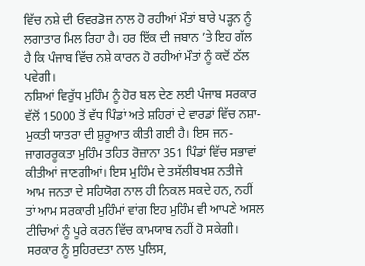ਵਿੱਚ ਨਸ਼ੇ ਦੀ ਓਵਰਡੋਜ ਨਾਲ ਹੋ ਰਹੀਆਂ ਮੌਤਾਂ ਬਾਰੇ ਪੜ੍ਹਨ ਨੂੰ ਲਗਾਤਾਰ ਮਿਲ ਰਿਹਾ ਹੈ। ਹਰ ਇੱਕ ਦੀ ਜਬਾਨ ’ਤੇ ਇਹ ਗੱਲ ਹੈ ਕਿ ਪੰਜਾਬ ਵਿੱਚ ਨਸ਼ੇ ਕਾਰਨ ਹੋ ਰਹੀਆਂ ਮੌਤਾਂ ਨੂੰ ਕਦੋਂ ਠੱਲ ਪਵੇਗੀ।
ਨਸ਼ਿਆਂ ਵਿਰੁੱਧ ਮੁਹਿੰਮ ਨੂੰ ਹੋਰ ਬਲ ਦੇਣ ਲਈ ਪੰਜਾਬ ਸਰਕਾਰ ਵੱਲੋਂ 15000 ਤੋਂ ਵੱਧ ਪਿੰਡਾਂ ਅਤੇ ਸ਼ਹਿਰਾਂ ਦੇ ਵਾਰਡਾਂ ਵਿੱਚ ਨਸ਼ਾ-ਮੁਕਤੀ ਯਾਤਰਾ ਦੀ ਸ਼ੁਰੂਆਤ ਕੀਤੀ ਗਈ ਹੈ। ਇਸ ਜਨ-ਜਾਗਰਰੂਕਤਾ ਮੁਹਿੰਮ ਤਹਿਤ ਰੋਜ਼ਾਨਾ 351 ਪਿੰਡਾਂ ਵਿੱਚ ਸਭਾਵਾਂ ਕੀਤੀਆਂ ਜਾਣਗੀਆਂ। ਇਸ ਮੁਹਿੰਮ ਦੇ ਤਸੱਲੀਬਖਸ਼ ਨਤੀਜੇ ਆਮ ਜਨਤਾ ਦੇ ਸਹਿਯੋਗ ਨਾਲ ਹੀ ਨਿਕਲ ਸਕਦੇ ਹਨ, ਨਹੀਂ ਤਾਂ ਆਮ ਸਰਕਾਰੀ ਮੁਹਿੰਮਾਂ ਵਾਂਗ ਇਹ ਮੁਹਿੰਮ ਵੀ ਆਪਣੇ ਅਸਲ ਟੀਚਿਆਂ ਨੂੰ ਪੂਰੇ ਕਰਨ ਵਿੱਚ ਕਾਮਯਾਬ ਨਹੀਂ ਹੋ ਸਕੇਗੀ। ਸਰਕਾਰ ਨੂੰ ਸੁਹਿਰਦਤਾ ਨਾਲ ਪੁਲਿਸ,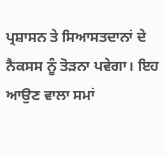ਪ੍ਰਸ਼ਾਸਨ ਤੇ ਸਿਆਸਤਦਾਨਾਂ ਦੇ ਨੈਕਸਸ ਨੂੰ ਤੋੜਨਾ ਪਵੇਗਾ। ਇਹ ਆਉਣ ਵਾਲਾ ਸਮਾਂ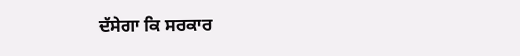ਦੱਸੇਗਾ ਕਿ ਸਰਕਾਰ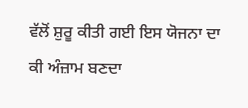ਵੱਲੋਂ ਸ਼ੁਰੂ ਕੀਤੀ ਗਈ ਇਸ ਯੋਜਨਾ ਦਾ ਕੀ ਅੰਜ਼ਾਮ ਬਣਦਾ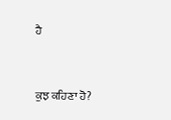ਹੈ



ਕੁਝ ਕਹਿਣਾ ਹੋ?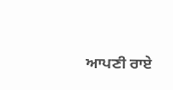ਆਪਣੀ ਰਾਏ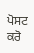ਪੋਸਟ ਕਰੋ